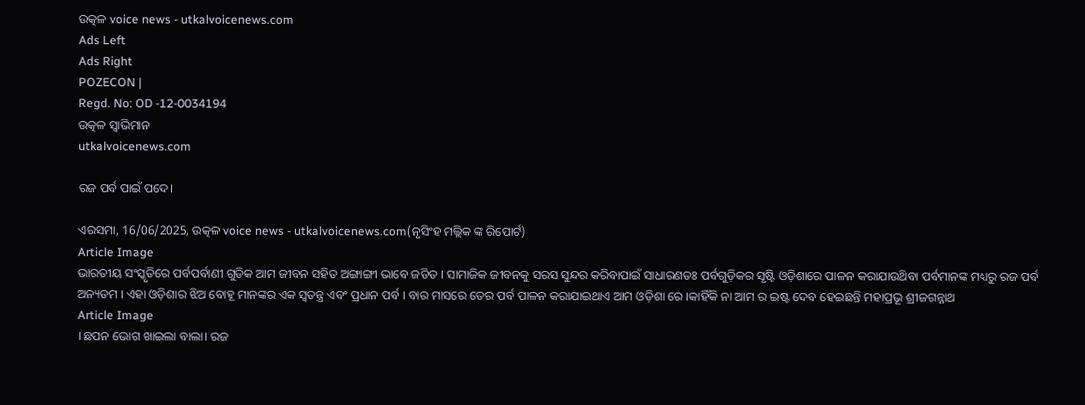ଉତ୍କଳ voice news - utkalvoicenews.com
Ads Left
Ads Right
POZECON |
Regd. No: OD -12-0034194
ଉତ୍କଳ ସ୍ବାଭିମାନ
utkalvoicenews.com

ରଜ ପର୍ବ ପାଇଁ ପଦେ।

ଏରସମା, 16/06/2025, ଉତ୍କଳ voice news - utkalvoicenews.com(ନୃସିଂହ ମଲ୍ଲିକ ଙ୍କ ରିପୋର୍ଟ)
Article Image
ଭାରତୀୟ ସଂସ୍କୃତିରେ ପର୍ବପର୍ବାଣୀ ଗୁଡିକ ଆମ ଜୀବନ ସହିତ ଅଙ୍ଗାଙ୍ଗୀ ଭାବେ ଜଡିତ । ସାମାଜିକ ଜୀବନକୁ ସରସ ସୁନ୍ଦର କରିବାପାଇଁ ସାଧାରଣତଃ ପର୍ବଗୁଡ଼ିକର ସୃଷ୍ଟି ଓଡ଼ିଶାରେ ପାଳନ କରାଯାଉଥ‌ିବା ପର୍ବମାନଙ୍କ ମଧ୍ୟରୁ ରଜ ପର୍ବ ଅନ୍ୟତମ । ଏହା ଓଡ଼ିଶାର ଝିଅ ବୋହୂ ମାନଙ୍କର ଏକ ସ୍ବତନ୍ତ୍ର ଏବଂ ପ୍ରଧାନ ପର୍ବ । ବାର ମାସରେ ତେର ପର୍ବ ପାଳନ କରାଯାଇଥାଏ ଆମ ଓଡ଼ିଶା ରେ ।କାହିଁକି ନା ଆମ ର ଇଷ୍ଟ ଦେବ ହେଇଛନ୍ତି ମହାପ୍ରଭୂ ଶ୍ରୀଜଗନ୍ନାଥ
Article Image
।ଛପନ ଭୋଗ ଖାଇଲା ବାଲା। ରଜ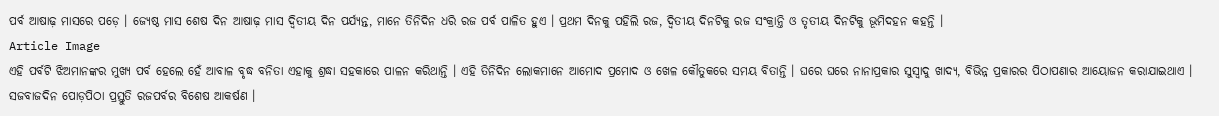ପର୍ବ ଆଷାଢ଼ ମାସରେ ପଡ଼େ । ଜ୍ୟେଷ୍ଠ ମାସ ଶେଷ ଦିନ ଆଷାଢ଼ ମାସ ଦ୍ବିତୀୟ ଦିନ ପର୍ଯ୍ୟନ୍ତ, ମାନେ ତିନିଦିନ ଧରି ରଜ ପର୍ବ ପାଳିତ ହୁଏ । ପ୍ରଥମ ଦିନକୁ ପହିଲି ରଜ, ଦ୍ବିତୀୟ ଦିନଟିକୁ ରଜ ସଂକ୍ରାନ୍ତି ଓ ତୃତୀୟ ଦିନଟିକୁ ଭୂମିଦହନ କହନ୍ତି ।
Article Image
ଏହି ପର୍ବଟି ଝିଅମାନଙ୍କର ମୁଖ୍ୟ ପର୍ବ ହେଲେ ହେଁ ଆବାଳ ବୃଦ୍ଧ ବନିତା ଏହାକୁ ଶ୍ରଦ୍ଧା ସହକାରେ ପାଳନ କରିଥାନ୍ତି । ଏହି ତିନିଦିନ ଲୋକମାନେ ଆମୋଦ ପ୍ରମୋଦ ଓ ଖେଳ କୌତୁକରେ ସମୟ ବିତାନ୍ତି । ଘରେ ଘରେ ନାନାପ୍ରକାର ସୁସ୍ବାଦୁ ଖାଦ୍ୟ, ବିଭିନ୍ନ ପ୍ରକାରର ପିଠାପଣାର ଆୟୋଜନ କରାଯାଇଥାଏ । ସଜବାଜଦିନ ପୋଡ଼ପିଠା ପ୍ରସ୍ତୁତି ରଜପର୍ବର ବିଶେଷ ଆକର୍ଷଣ ।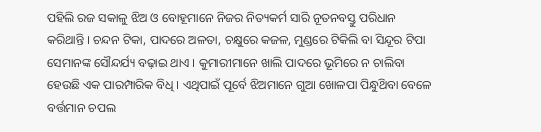ପହିଲି ରଜ ସକାଳୁ ଝିଅ ଓ ବୋହୂମାନେ ନିଜର ନିତ୍ୟକର୍ମ ସାରି ନୂତନବସ୍ତୁ ପରିଧାନ କରିଥାନ୍ତି । ଚନ୍ଦନ ଟିକା, ପାଦରେ ଅଳତା, ଚକ୍ଷୁରେ କଜଳ, ମୁଣ୍ଡରେ ଟିକିଲି ବା ସିନ୍ଦୂର ଟିପା ସେମାନଙ୍କ ସୌନ୍ଦର୍ଯ୍ୟ ବଢ଼ାଇ ଥାଏ । କୁମାରୀମାନେ ଖାଲି ପାଦରେ ଭୂମିରେ ନ ଚାଲିବା ହେଉଛି ଏକ ପାରମ୍ପାରିକ ବିଧି । ଏଥିପାଇଁ ପୂର୍ବେ ଝିଅମାନେ ଗୁଆ ଖୋଳପା ପିନ୍ଧୁଥ‌ିବା ବେଳେ ବର୍ତ୍ତମାନ ଚପଲ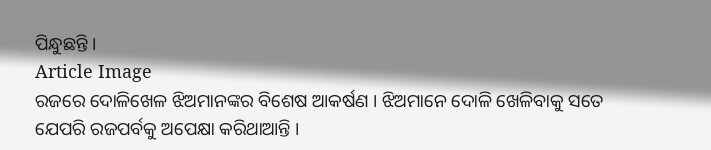ପିନ୍ଧୁଛନ୍ତି ।
Article Image
ରଜରେ ଦୋଳିଖେଳ ଝିଅମାନଙ୍କର ବିଶେଷ ଆକର୍ଷଣ । ଝିଅମାନେ ଦୋଳି ଖେଳିବାକୁ ସତେ ଯେପରି ରଜପର୍ବକୁ ଅପେକ୍ଷା କରିଥାଆନ୍ତି ।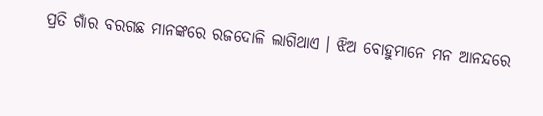ପ୍ରତି ଗାଁର ବରଗଛ ମାନଙ୍କରେ ରଜଦୋଳି ଲାଗିଥାଏ । ଝିଅ ବୋହୁମାନେ ମନ ଆନନ୍ଦରେ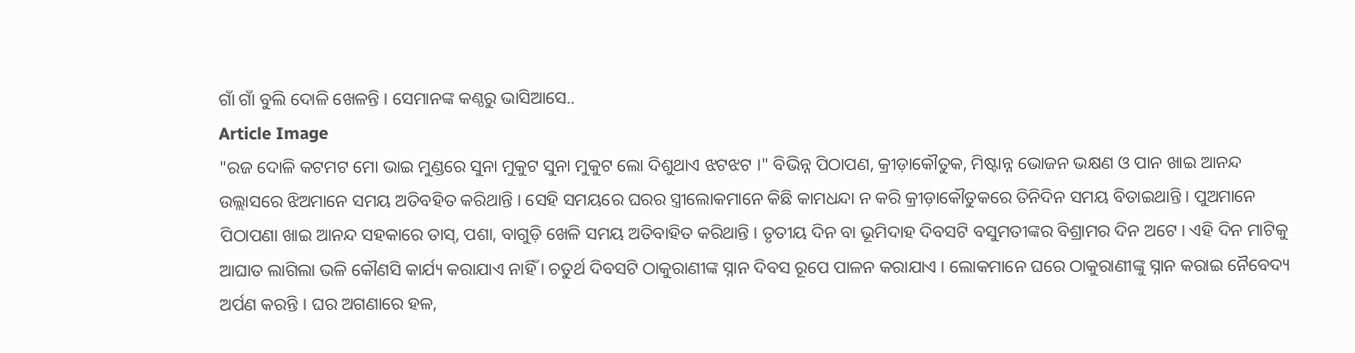ଗାଁ ଗାଁ ବୁଲି ଦୋଳି ଖେଳନ୍ତି । ସେମାନଙ୍କ କଣ୍ଠରୁ ଭାସିଆସେ..
Article Image
"ରଜ ଦୋଳି କଟମଟ ମୋ ଭାଇ ମୁଣ୍ଡରେ ସୁନା ମୁକୁଟ ସୁନା ମୁକୁଟ ଲୋ ଦିଶୁଥାଏ ଝଟଝଟ ।" ବିଭିନ୍ନ ପିଠାପଣ, କ୍ରୀଡ଼ାକୌତୁକ, ମିଷ୍ଟାନ୍ନ ଭୋଜନ ଭକ୍ଷଣ ଓ ପାନ ଖାଇ ଆନନ୍ଦ ଉଲ୍ଲାସରେ ଝିଅମାନେ ସମୟ ଅତିବହିତ କରିଥାନ୍ତି । ସେହି ସମୟରେ ଘରର ସ୍ତ୍ରୀଲୋକମାନେ କିଛି କାମଧନ୍ଦା ନ କରି କ୍ରୀଡ଼ାକୌତୁକରେ ତିନିଦିନ ସମୟ ବିତାଇଥାନ୍ତି । ପୁଅମାନେ ପିଠାପଣା ଖାଇ ଆନନ୍ଦ ସ‌ହକାରେ ତାସ୍, ପଶା, ବାଗୁଡ଼ି ଖେଳି ସମୟ ଅତିବାହିତ କରିଥାନ୍ତି । ତୃତୀୟ ଦିନ ବା ଭୂମିଦାହ ଦିବସଟି ବସୁମତୀଙ୍କର ବିଶ୍ରାମର ଦିନ ଅଟେ । ଏହି ଦିନ ମାଟିକୁ ଆଘାତ ଲାଗିଲା ଭଳି କୌଣସି କାର୍ଯ୍ୟ କରାଯାଏ ନାହିଁ । ଚତୁର୍ଥ ଦିବସଟି ଠାକୁରାଣୀଙ୍କ ସ୍ନାନ ଦିବସ ରୂପେ ପାଳନ କରାଯାଏ । ଲୋକମାନେ ଘରେ ଠାକୁରାଣୀଙ୍କୁ ସ୍ନାନ କରାଇ ନୈବେଦ୍ୟ ଅର୍ପଣ କରନ୍ତି । ଘର ଅଗଣାରେ ହଳ,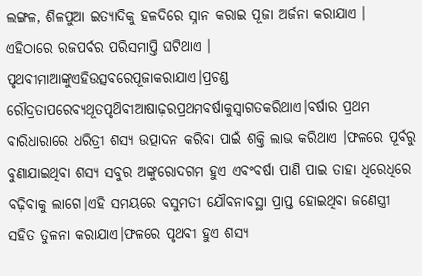ଲଙ୍ଗଳ, ଶିଳପୁଆ ଇତ୍ୟାଦିକୁ ହଳଦିରେ ସ୍ନାନ କରାଇ ପୂଜା ଅର୍ଜନା କରାଯାଏ । ଏହିଠାରେ ରଜପର୍ବର ପରିସମାପ୍ତି ଘଟିଥାଏ । ପୃଥବୀମାଆଙ୍କୁଏହିଉତ୍ସବରେପୂଜାକରାଯାଏ।ପ୍ରଚଣ୍ଡ ରୌଦ୍ରତାପରେବ୍ୟଥୂତପୃଥ‌ିବୀଆଷାଢ଼ରପ୍ରଥମବର୍ଷାକୁସ୍ବାଗତକରିଥାଏ।ବର୍ଷାର ପ୍ରଥମ ବାରିଧାରାରେ ଧରିତ୍ରୀ ଶସ୍ୟ ଉତ୍ପାଦନ କରିବା ପାଇଁ ଶକ୍ତି ଲାଭ କରିଥାଏ ।ଫଳରେ ପୂର୍ବରୁ ବୁଣାଯାଇଥିବା ଶସ୍ୟ ସବୁର ଅଙ୍କୁରୋଦଗମ ହୁଏ ଏବଂବର୍ଷା ପାଣି ପାଇ ତାହା ଧିରେଧିରେ ବଢ଼ିବାକୁ ଲାଗେ।ଏହି ସମୟରେ ବସୁମତୀ ଯୌବନାବସ୍ଥା ପ୍ରାପ୍ତ ହୋଇଥିବା ଜଣେସ୍ତ୍ରୀ ସହିତ ତୁଳନା କରାଯାଏ।ଫଳରେ ପୃଥବୀ ହୁଏ ଶସ୍ୟ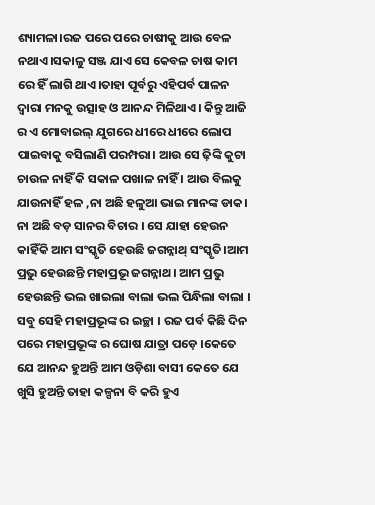ଶ୍ୟାମଳା।ରଜ ପରେ ପରେ ଚାଷୀକୁ ଆଉ ବେଳ ନଥାଏ।ସକାଳୁ ସଞ୍ଜ ଯାଏ ସେ କେବଳ ଚାଷ କାମ ରେ ହିଁ ଲାଗି ଥାଏ।ତାହା ପୂର୍ବରୁ ଏହିପର୍ବ ପାଳନ ଦ୍ବାରା ମନକୁ ଉତ୍ସାହ ଓ ଆନନ୍ଦ ମିଳିଥାଏ। କିନ୍ତୁ ଆଜି ର ଏ ମୋବାଇଲ୍ ଯୁଗରେ ଧୀରେ ଧୀରେ ଲୋପ ପାଇବାକୁ ବସିଲାଣି ପରମ୍ପରା। ଆଉ ସେ ଢ଼ିଙ୍କି କୁଟା ଚାଉଳ ନାହିଁ କି ସକାଳ ପଖାଳ ନାହିଁ । ଆଉ ବିଲକୁ ଯାଉନାହିଁ ହଳ ,ନା ଅଛି ହଳୁଆ ଭାଇ ମାନଙ୍କ ଡାକ। ନା ଅଛି ବଡ଼ ସାନର ବିଚାର । ସେ ଯାହା ହେଉନ କାହିଁକି ଆମ ସଂସ୍କୃତି ହେଉଛି ଜଗନ୍ନାଥ୍ ସଂସ୍କୃତି।ଆମ ପ୍ରଭୁ ହେଉଛନ୍ତି ମହାପ୍ରଭୂ ଜଗନ୍ନାଥ। ଆମ ପ୍ରଭୁ ହେଉଛନ୍ତି ଭଲ ଖାଇଲା ବାଲା ଭଲ ପିନ୍ଧିଲା ବାଲା । ସବୁ ସେହି ମହାପ୍ରଭୂଙ୍କ ର ଇଚ୍ଛା । ରଜ ପର୍ବ କିଛି ଦିନ ପରେ ମହାପ୍ରଭୂଙ୍କ ର ଘୋଷ ଯାତ୍ରା ପଡ଼େ ।କେତେ ଯେ ଆନନ୍ଦ ହୁଅନ୍ତି ଆମ ଓଡ଼ିଶା ବାସୀ କେତେ ଯେ ଖୁସି ହୁଅନ୍ତି ତାହା କଳ୍ପନା ବି କରି ହୁଏ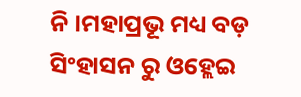ନି ।ମହାପ୍ରଭୂ ମଧ୍ୟ ବଡ଼ ସିଂହାସନ ରୁ ଓହ୍ଲେଇ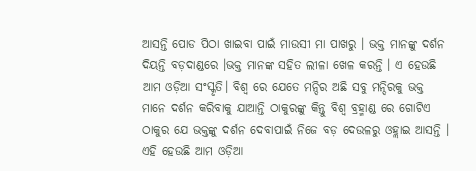ଆସନ୍ତି ପୋଡ ପିଠା ଖାଇବା ପାଇଁ ମାଉସୀ ମା ପାଖରୁ । ଭକ୍ତ ମାନଙ୍କୁ ଦର୍ଶନ ଦିୟନ୍ତି ବଡ଼ଦାଣ୍ଡରେ ।ଭକ୍ତ ମାନଙ୍କ ସହିତ ଲୀଳା ଖେଳ କରନ୍ତି । ଏ ହେଉଛି ଆମ ଓଡ଼ିଆ ସଂସ୍କୃତି। ବିଶ୍ଵ ରେ ଯେତେ ମନ୍ଦିର ଅଛି ସବୁ ମନ୍ଦିରକୁ ଭକ୍ତ ମାନେ ଦର୍ଶନ କରିବାକୁ ଯାଆନ୍ତି ଠାକୁରଙ୍କୁ କିନ୍ତୁ ବିଶ୍ୱ ବ୍ରହ୍ମାଣ୍ଡ ରେ ଗୋଟିଏ ଠାକୁର ଯେ ଭକ୍ତଙ୍କୁ ଦର୍ଶନ ଦେବାପାଇଁ ନିଜେ ବଡ଼ ଦେଉଳରୁ ଓହ୍ଲାଇ ଆସନ୍ତି । ଏହି ହେଉଛି ଆମ ଓଡ଼ିଆ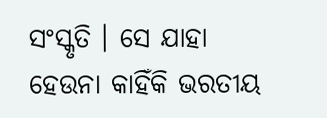ସଂସ୍କୃତି । ସେ ଯାହା ହେଉନା କାହିଁକି ଭରତୀୟ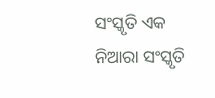ସଂସ୍କୃତି ଏକ ନିଆରା ସଂସ୍କୃତି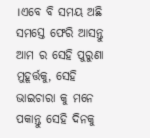।ଏବେ ବି ସମୟ ଅଛି ସମସ୍ତେ ଫେରି ଆସନ୍ତୁ ଆମ ର ସେହି ପୁରୁଣା ମୁହୂର୍ତ୍ତକୁ, ସେହି ଭାଇଚାରା କୁ ମନେ ପକାନ୍ତୁ ସେହି ଦିନକୁ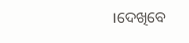।ଦେଖିବେ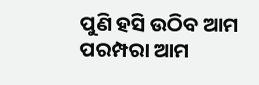ପୁଣି ହସି ଉଠିବ ଆମ ପରମ୍ପରା ଆମ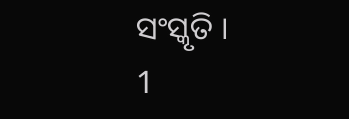ସଂସ୍କୃତି ।
1